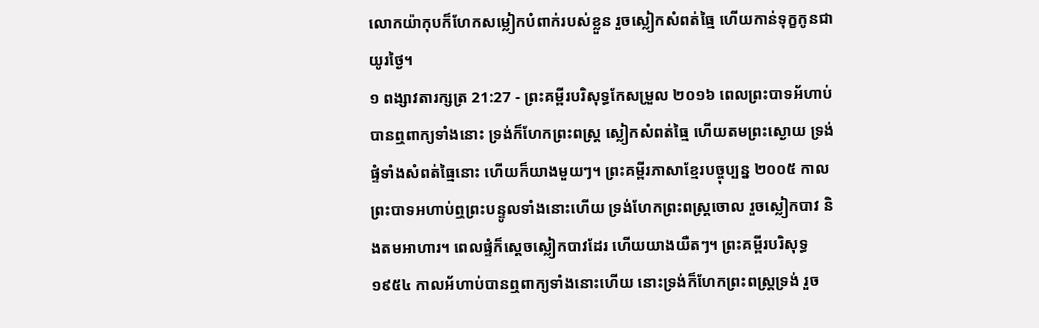លោកយ៉ាកុបក៏ហែកសម្លៀកបំពាក់របស់ខ្លួន រួចស្លៀកសំពត់ធ្មៃ ហើយកាន់ទុក្ខកូនជាយូរថ្ងៃ។
១ ពង្សាវតារក្សត្រ 21:27 - ព្រះគម្ពីរបរិសុទ្ធកែសម្រួល ២០១៦ ពេលព្រះបាទអ័ហាប់បានឮពាក្យទាំងនោះ ទ្រង់ក៏ហែកព្រះពស្ត្រ ស្លៀកសំពត់ធ្មៃ ហើយតមព្រះស្ងោយ ទ្រង់ផ្ទំទាំងសំពត់ធ្មៃនោះ ហើយក៏យាងមួយៗ។ ព្រះគម្ពីរភាសាខ្មែរបច្ចុប្បន្ន ២០០៥ កាលព្រះបាទអហាប់ឮព្រះបន្ទូលទាំងនោះហើយ ទ្រង់ហែកព្រះពស្ដ្រចោល រួចស្លៀកបាវ និងតមអាហារ។ ពេលផ្ទំក៏ស្ដេចស្លៀកបាវដែរ ហើយយាងយឺតៗ។ ព្រះគម្ពីរបរិសុទ្ធ ១៩៥៤ កាលអ័ហាប់បានឮពាក្យទាំងនោះហើយ នោះទ្រង់ក៏ហែកព្រះពស្ត្រទ្រង់ រួច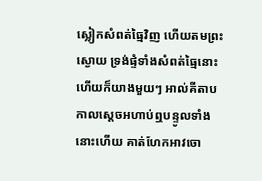ស្លៀកសំពត់ធ្មៃវិញ ហើយតមព្រះស្ងោយ ទ្រង់ផ្ទំទាំងសំពត់ធ្មៃនោះ ហើយក៏យាងមួយៗ អាល់គីតាប កាលស្តេចអហាប់ឮបន្ទូលទាំងនោះហើយ គាត់ហែកអាវចោ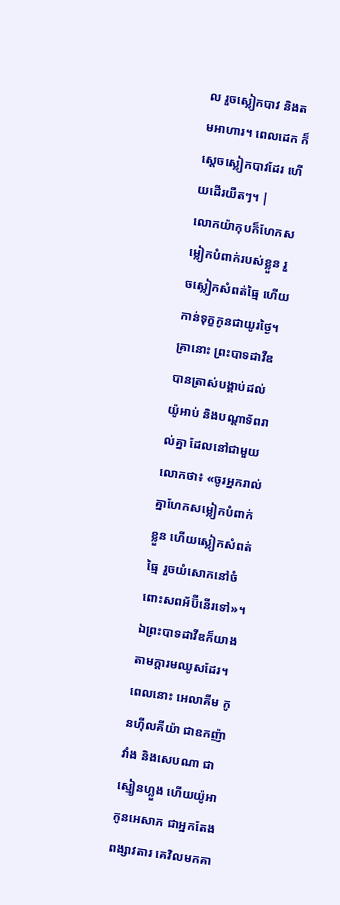ល រួចស្លៀកបាវ និងតមអាហារ។ ពេលដេក ក៏ស្តេចស្លៀកបាវដែរ ហើយដើរយឺតៗ។ |
លោកយ៉ាកុបក៏ហែកសម្លៀកបំពាក់របស់ខ្លួន រួចស្លៀកសំពត់ធ្មៃ ហើយកាន់ទុក្ខកូនជាយូរថ្ងៃ។
គ្រានោះ ព្រះបាទដាវីឌបានត្រាស់បង្គាប់ដល់យ៉ូអាប់ និងបណ្ដាទ័ពរាល់គ្នា ដែលនៅជាមួយលោកថា៖ «ចូរអ្នករាល់គ្នាហែកសម្លៀកបំពាក់ខ្លួន ហើយស្លៀកសំពត់ធ្មៃ រួចយំសោកនៅចំពោះសពអ័ប៊ីនើរទៅ»។ ឯព្រះបាទដាវីឌក៏យាងតាមក្តារមឈូសដែរ។
ពេលនោះ អេលាគីម កូនហ៊ីលគីយ៉ា ជាឧកញ៉ាវាំង និងសេបណា ជាស្មៀនហ្លួង ហើយយ៉ូអា កូនអេសាភ ជាអ្នកតែងពង្សាវតារ គេវិលមកគា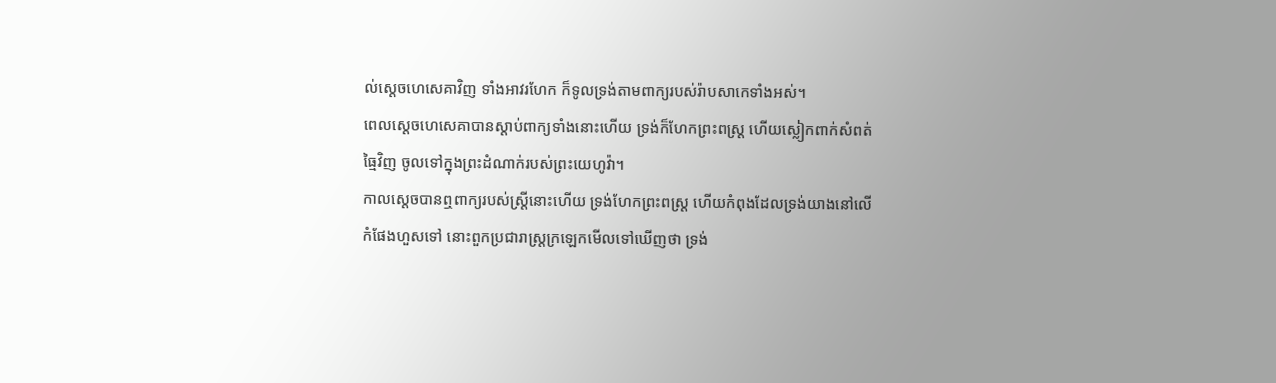ល់ស្ដេចហេសេគាវិញ ទាំងអាវរហែក ក៏ទូលទ្រង់តាមពាក្យរបស់រ៉ាបសាកេទាំងអស់។
ពេលស្តេចហេសេគាបានស្តាប់ពាក្យទាំងនោះហើយ ទ្រង់ក៏ហែកព្រះពស្ត្រ ហើយស្លៀកពាក់សំពត់ធ្មៃវិញ ចូលទៅក្នុងព្រះដំណាក់របស់ព្រះយេហូវ៉ា។
កាលស្តេចបានឮពាក្យរបស់ស្ត្រីនោះហើយ ទ្រង់ហែកព្រះពស្ត្រ ហើយកំពុងដែលទ្រង់យាងនៅលើកំផែងហួសទៅ នោះពួកប្រជារាស្ត្រក្រឡេកមើលទៅឃើញថា ទ្រង់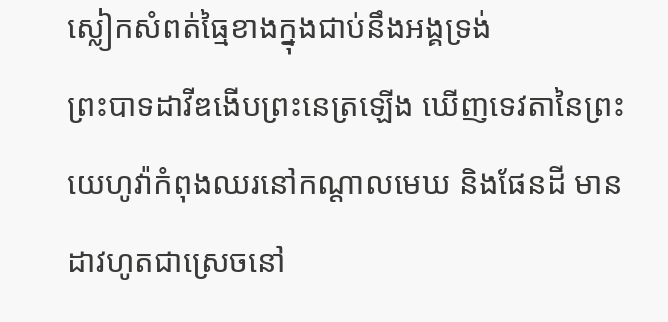ស្លៀកសំពត់ធ្មៃខាងក្នុងជាប់នឹងអង្គទ្រង់
ព្រះបាទដាវីឌងើបព្រះនេត្រឡើង ឃើញទេវតានៃព្រះយេហូវ៉ាកំពុងឈរនៅកណ្ដាលមេឃ និងផែនដី មានដាវហូតជាស្រេចនៅ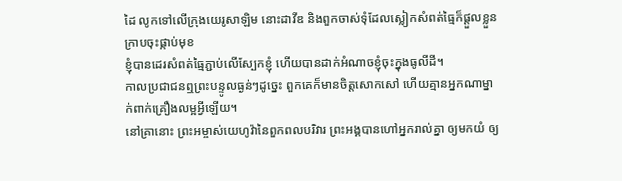ដៃ លូកទៅលើក្រុងយេរូសាឡិម នោះដាវីឌ និងពួកចាស់ទុំដែលស្លៀកសំពត់ធ្មៃក៏ផ្តួលខ្លួនក្រាបចុះផ្កាប់មុខ
ខ្ញុំបានដេរសំពត់ធ្មៃភ្ជាប់លើស្បែកខ្ញុំ ហើយបានដាក់អំណាចខ្ញុំចុះក្នុងធូលីដី។
កាលប្រជាជនឮព្រះបន្ទូលធ្ងន់ៗដូច្នេះ ពួកគេក៏មានចិត្តសោកសៅ ហើយគ្មានអ្នកណាម្នាក់ពាក់គ្រឿងលម្អអ្វីឡើយ។
នៅគ្រានោះ ព្រះអម្ចាស់យេហូវ៉ានៃពួកពលបរិវារ ព្រះអង្គបានហៅអ្នករាល់គ្នា ឲ្យមកយំ ឲ្យ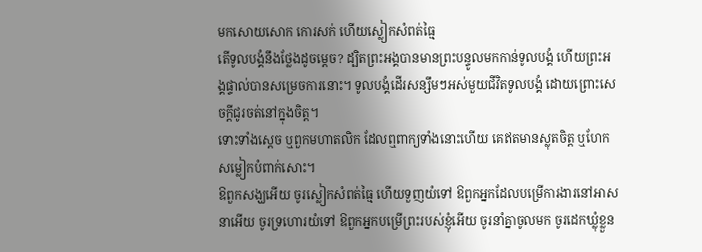មកសោយសោក កោរសក់ ហើយស្លៀកសំពត់ធ្មៃ
តើទូលបង្គំនឹងថ្លែងដូចម្តេច? ដ្បិតព្រះអង្គបានមានព្រះបន្ទូលមកកាន់ទូលបង្គំ ហើយព្រះអង្គផ្ទាល់បានសម្រេចការនោះ។ ទូលបង្គំដើរសន្សឹមៗអស់មួយជីវិតទូលបង្គំ ដោយព្រោះសេចក្ដីជូរចត់នៅក្នុងចិត្ត។
ទោះទាំងស្ដេច ឬពួកមហាតលិក ដែលឮពាក្យទាំងនោះហើយ គេឥតមានស្លុតចិត្ត ឬហែកសម្លៀកបំពាក់សោះ។
ឱពួកសង្ឃអើយ ចូរស្លៀកសំពត់ធ្មៃ ហើយទួញយំទៅ ឱពួកអ្នកដែលបម្រើការងារនៅអាសនាអើយ ចូរទ្រហោរយំទៅ ឱពួកអ្នកបម្រើព្រះរបស់ខ្ញុំអើយ ចូរនាំគ្នាចូលមក ចូរដេកឃ្លុំខ្លួន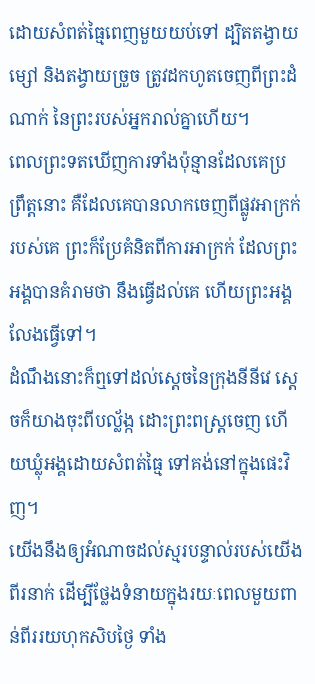ដោយសំពត់ធ្មៃពេញមួយយប់ទៅ ដ្បិតតង្វាយម្សៅ និងតង្វាយច្រួច ត្រូវដកហូតចេញពីព្រះដំណាក់ នៃព្រះរបស់អ្នករាល់គ្នាហើយ។
ពេលព្រះទតឃើញការទាំងប៉ុន្មានដែលគេប្រព្រឹត្តនោះ គឺដែលគេបានលាកចេញពីផ្លូវអាក្រក់របស់គេ ព្រះក៏ប្រែគំនិតពីការអាក្រក់ ដែលព្រះអង្គបានគំរាមថា នឹងធ្វើដល់គេ ហើយព្រះអង្គលែងធ្វើទៅ។
ដំណឹងនោះក៏ឮទៅដល់ស្តេចនៃក្រុងនីនីវេ ស្ដេចក៏យាងចុះពីបល្ល័ង្ក ដោះព្រះពស្ត្រចេញ ហើយឃ្លុំអង្គដោយសំពត់ធ្មៃ ទៅគង់នៅក្នុងផេះវិញ។
យើងនឹងឲ្យអំណាចដល់ស្មរបន្ទាល់របស់យើងពីរនាក់ ដើម្បីថ្លែងទំនាយក្នុងរយៈពេលមួយពាន់ពីររយហុកសិបថ្ងៃ ទាំង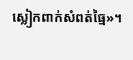ស្លៀកពាក់សំពត់ធ្មៃ»។